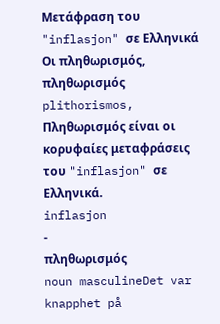Μετάφραση του "inflasjon" σε Ελληνικά
Οι πληθωρισμός, πληθωρισμός plithorismos, Πληθωρισμός είναι οι κορυφαίες μεταφράσεις του "inflasjon" σε Ελληνικά.
inflasjon
-
πληθωρισμός
noun masculineDet var knapphet på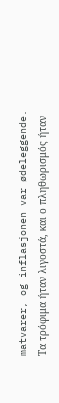matvarer, og inflasjonen var ødeleggende.
Τα τρόφιμα ήταν λιγοστά, και ο πληθωρισμός ήταν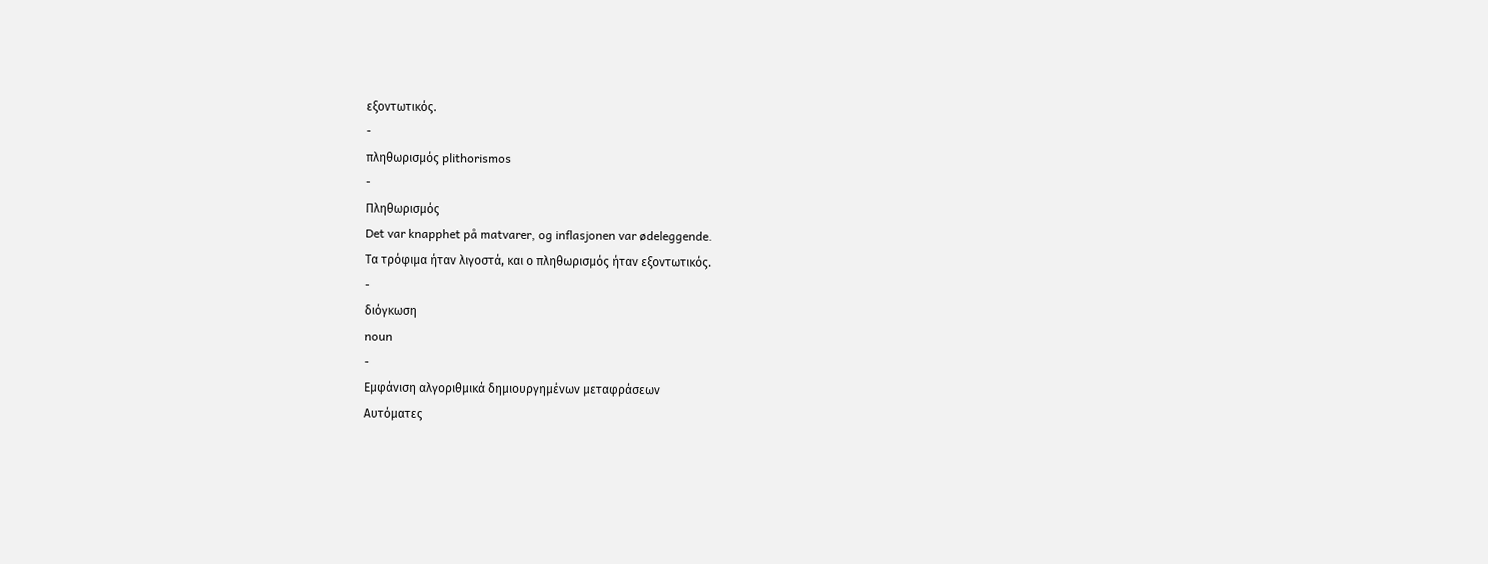εξοντωτικός.
-
πληθωρισμός plithorismos
-
Πληθωρισμός
Det var knapphet på matvarer, og inflasjonen var ødeleggende.
Τα τρόφιμα ήταν λιγοστά, και ο πληθωρισμός ήταν εξοντωτικός.
-
διόγκωση
noun
-
Εμφάνιση αλγοριθμικά δημιουργημένων μεταφράσεων
Αυτόματες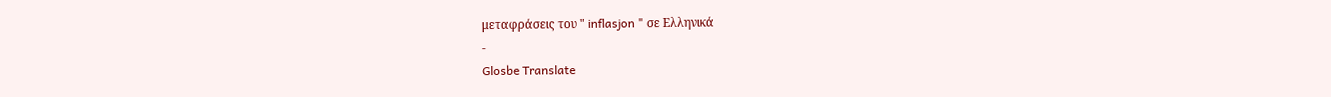μεταφράσεις του " inflasjon " σε Ελληνικά
-
Glosbe Translate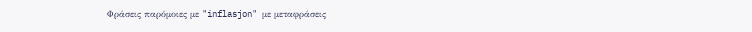Φράσεις παρόμοιες με "inflasjon" με μεταφράσεις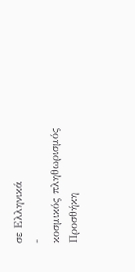σε Ελληνικά
-
κοσμικός πληθωρισμός
Προσθήκη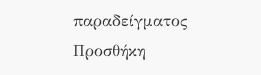παραδείγματος
Προσθήκη